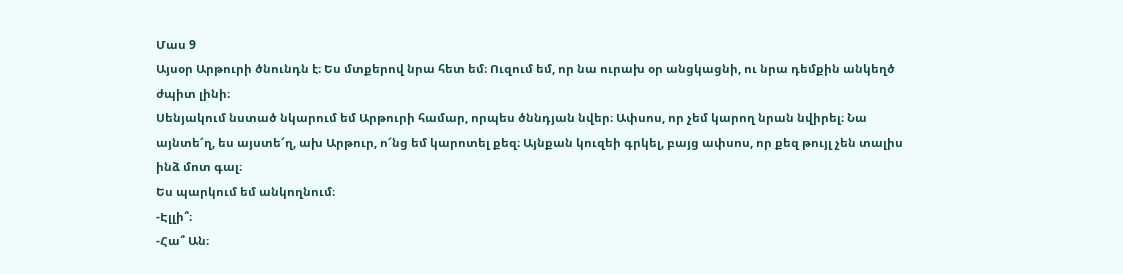Մաս 9
Այսօր Արթուրի ծնունդն է։ Ես մտքերով նրա հետ եմ։ Ուզում եմ, որ նա ուրախ օր անցկացնի, ու նրա դեմքին անկեղծ ժպիտ լինի։
Սենյակում նստած նկարում եմ Արթուրի համար, որպես ծննդյան նվեր։ Ափսոս, որ չեմ կարող նրան նվիրել։ Նա այնտե՜ղ, ես այստե՜ղ, ախ Արթուր, ո՜նց եմ կարոտել քեզ։ Այնքան կուզեի գրկել, բայց ափսոս, որ քեզ թույլ չեն տալիս ինձ մոտ գալ։
Ես պարկում եմ անկողնում։
-Էլլի՞։
-Հա՞ Ան։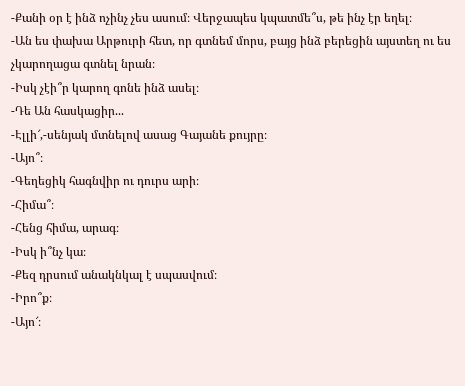-Քանի օր է ինձ ոչինչ չես ասում։ Վերջապես կպատմե՞ս, թե ինչ էր եղել։
-Ան ես փախա Արթուրի հետ, որ գտնեմ մորս, բայց ինձ բերեցին այստեղ ու ես չկարողացա գտնել նրան։
-Իսկ չէի՞ր կարող գոնե ինձ ասել։
-Դե Ան հասկացիր...
-Էլլի՜,-սենյակ մտնելով ասաց Գայանե քույրը։
-Այո՞։
-Գեղեցիկ հագնվիր ու դուրս արի։
-Հիմա՞։
-Հենց հիմա, արագ։
-Իսկ ի՞նչ կա։
-Քեզ դրսում անակնկալ է սպասվում։
-Իրո՞ք։
-Այո՜։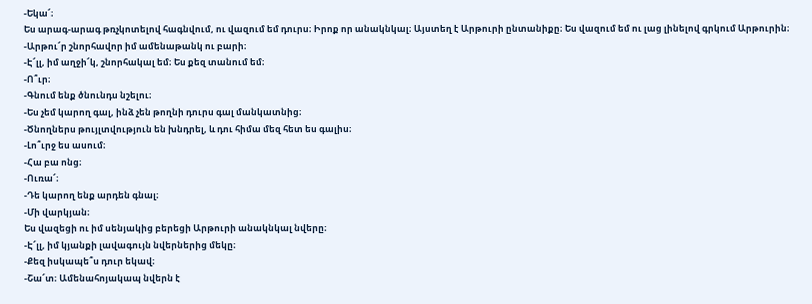-Եկա՜։
Ես արագ-արագ թռչկոտելով հագնվում, ու վազում եմ դուրս։ Իրոք որ անակնկալ։ Այստեղ է Արթուրի ընտանիքը։ Ես վազում եմ ու լաց լինելով գրկում Արթուրին։
-Արթու՜ր շնորհավոր իմ ամենաթանկ ու բարի։
-Է՜լլ, իմ աղջի՜կ, շնորհակալ եմ։ Ես քեզ տանում եմ։
-Ո՞ւր։
-Գնում ենք ծնունդս նշելու։
-Ես չեմ կարող գալ, ինձ չեն թողնի դուրս գալ մանկատնից։
-Ծնողներս թույլտվություն են խնդրել, և դու հիմա մեզ հետ ես գալիս։
-Լո՞ւրջ ես ասում։
-Հա բա ոնց։
-Ուռա՜։
-Դե կարող ենք արդեն գնալ։
-Մի վարկյան։
Ես վազեցի ու իմ սենյակից բերեցի Արթուրի անակնկալ նվերը։
-Է՜լլ, իմ կյանքի լավագույն նվերներից մեկը։
-Քեզ իսկապե՞ս դուր եկավ։
-Շա՜տ։ Ամենահոյակապ նվերն է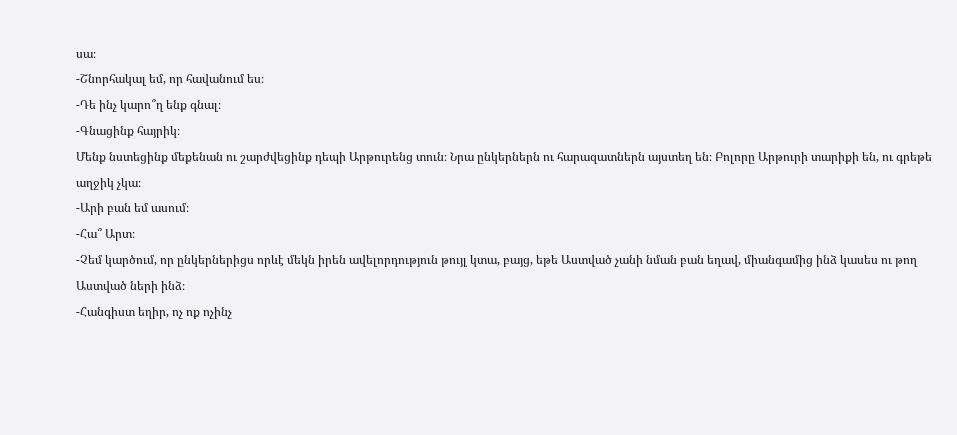սա։
-Շնորհակալ եմ, որ հավանում ես։
-Դե ինչ կարո՞ղ ենք գնալ։
-Գնացինք հայրիկ։
Մենք նստեցինք մեքենան ու շարժվեցինք դեպի Արթուրենց տուն։ Նրա ընկերներն ու հարազատներն այստեղ են։ Բոլորը Արթուրի տարիքի են, ու գրեթե աղջիկ չկա։
-Արի բան եմ ասում։
-Հա՞ Արտ։
-Չեմ կարծում, որ ընկերներիցս որևէ մեկն իրեն ավելորդություն թույլ կտա, բայց, եթե Աստված չանի նման բան եղավ, միանգամից ինձ կասես ու թող Աստված ների ինձ։
-Հանգիստ եղիր, ոչ ոք ոչինչ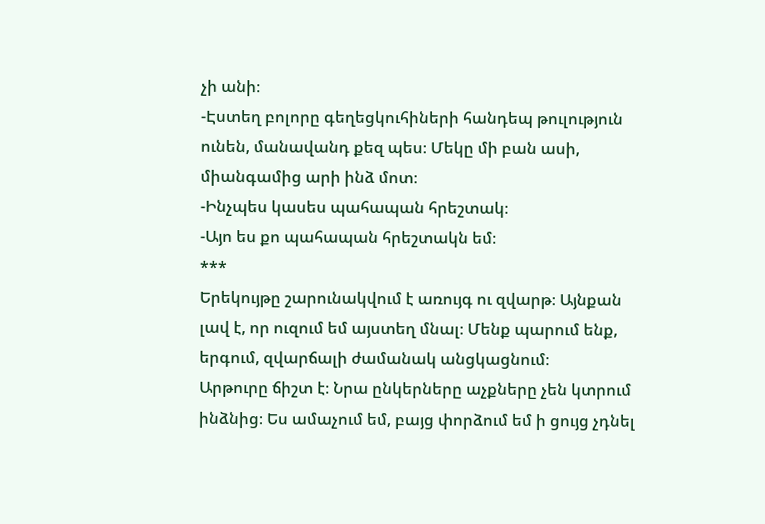չի անի։
-Էստեղ բոլորը գեղեցկուհիների հանդեպ թուլություն ունեն, մանավանդ քեզ պես։ Մեկը մի բան ասի, միանգամից արի ինձ մոտ։
-Ինչպես կասես պահապան հրեշտակ։
-Այո ես քո պահապան հրեշտակն եմ։
***
Երեկույթը շարունակվում է առույգ ու զվարթ։ Այնքան լավ է, որ ուզում եմ այստեղ մնալ։ Մենք պարում ենք, երգում, զվարճալի ժամանակ անցկացնում։
Արթուրը ճիշտ է։ Նրա ընկերները աչքները չեն կտրում ինձնից։ Ես ամաչում եմ, բայց փորձում եմ ի ցույց չդնել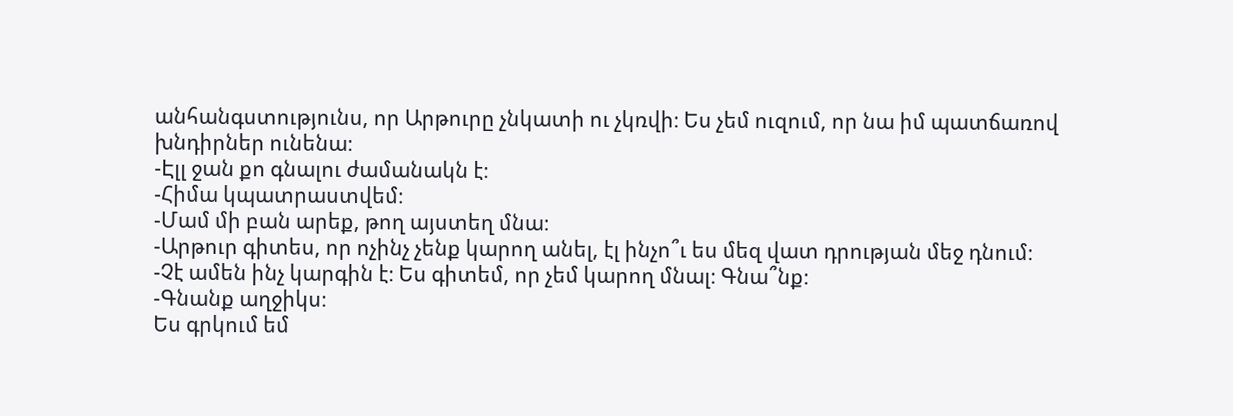անհանգստությունս, որ Արթուրը չնկատի ու չկռվի։ Ես չեմ ուզում, որ նա իմ պատճառով խնդիրներ ունենա։
-Էլլ ջան քո գնալու ժամանակն է։
-Հիմա կպատրաստվեմ։
-Մամ մի բան արեք, թող այստեղ մնա։
-Արթուր գիտես, որ ոչինչ չենք կարող անել, էլ ինչո՞ւ ես մեզ վատ դրության մեջ դնում։
-Չէ ամեն ինչ կարգին է։ Ես գիտեմ, որ չեմ կարող մնալ։ Գնա՞նք։
-Գնանք աղջիկս։
Ես գրկում եմ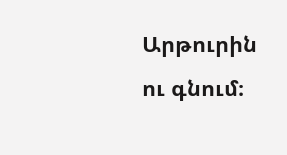Արթուրին ու գնում։